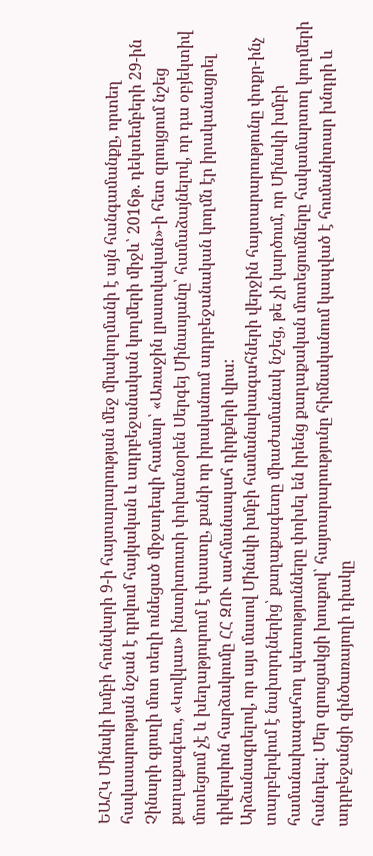ԵԱՀԿ Մինսկի խմբի հունվարի 9-ի հայտարարության մեջ միակողմանի է այն հանգամանքը, որտեղ հավասարության նշան է դրվում հայկական և ադրբեջանական կողմերի միջև՝ 2016թ. դեկտեմբերի 29-ին Չինարի գյուղի մոտ տեղի ունեցած միջադեպի համար՝ «Առաջին լրատվական»-ի հետ զրույցում նշեց քաղաքագետ, «Կովկաս» ինստիտուտի փոխտնօրեն Սերգեյ Մինասյանը՝ համաձայնելով, որ դա օբյեկտիվ մոտեցում չէ և խեղաթյուրում է փաստը, քանի որ իրականում ադրբեջանական կողմն էր իրականացրել դիվերսիոն հարձակումը ՀՀ ԶՈՒ սահմանապահ դիրքերի վրա:
Արձանագրելով, որ այս մասով Մինսկի խմբի համանախագահների վերջին հայտարարությունը փոքր-ինչ տարբերվում է նախորդներից՝ քաղաքագետը միաժամանակ նշեց, թե չի կարծում, որ Մինսկի խմբի համանախագահող պետությունները փոխել են իրենց քաղաքական մոտեցումները հակամարտող կողմերի հանդեպ: Մեր զրուցակցի խոսքով՝ հայտարարությունը հիմնականում կապված է հումանիտար խնդրի և ադրբեջանցի զինծառայողի դիակը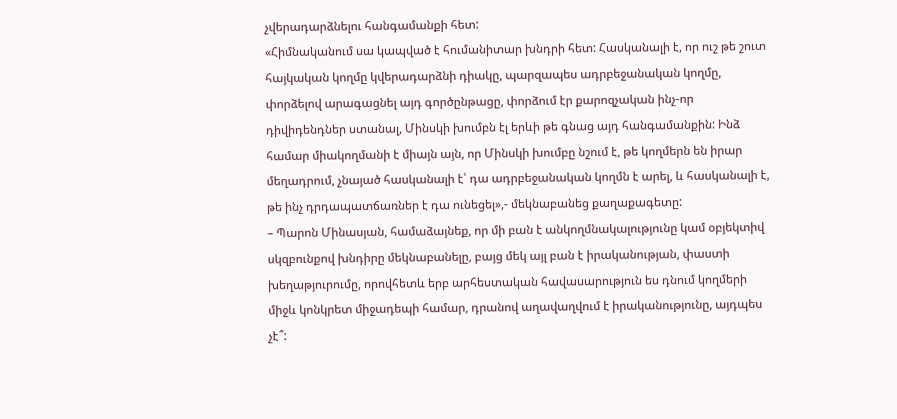չվերադարձնելու հանգամանքի հետ:
«Հիմնականում սա կապված է հումանիտար խնդրի հետ: Հասկանալի է, որ ուշ թե շուտ հայկական կողմը կվերադարձնի դիակը, պարզապես ադրբեջանական կողմը, փորձելով արագացնել այդ գործընթացը, փորձում էր քարոզչական ինչ-որ դիվիդենդներ ստանալ, Մինսկի խումբն էլ երևի թե գնաց այդ հանգամանքին: Ինձ համար միակողմանի է միայն այն, որ Մինսկի խումբը նշում է, թե կողմերն են իրար մեղադրում, չնայած հասկանալի է՝ դա ադրբեջանական կողմն է արել, և հասկանալի է, թե ինչ դրդապատճառներ է դա ունեցել»,- մեկնաբանեց քաղաքագետը:
– Պարոն Մինասյան, համաձայնեք, որ մի բան է անկողմնակալությունը կամ օբյեկտիվ սկզբունքով խնդիրը մեկնաբանելը, բայց մեկ այլ բան է իրականության, փաստի խեղաթյուրումը, որովհետև երբ արհեստական հավասարություն ես դնում կողմերի միջև կոնկրետ միջադեպի համար, դրանով աղավաղվում է իրականությունը, այդպես չէ՞: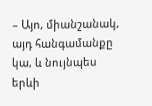– Այո, միանշանակ, այդ հանգամանքը կա, և նույնպես երևի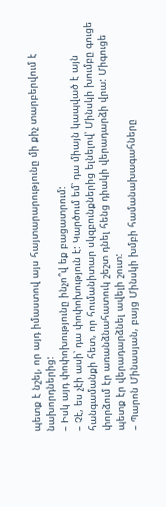պետք է նշել, որ այդ իմաստով այս հայտարարությունը մի քիչ տարբերվում է նախորդներից:
– Իսկ այդ փոփոխությունը ինչո՞վ եք բացատրում:
– Չէ, ես չէի ասի՝ դա փոփոխություն է: Կարծում եմ՝ դա միայն կապված է այն հանգամանքի հետ, որ հումանիտար սկզբունքներից ելնելով՝ Մինսկի խումբը գուցե փորձում էր առանձնահատուկ շեշտ դնել հենց դիակի վերադարձի վրա: Միգուցե պետք էր վերադարձնել ավելի շուտ:
– Պարոն Մինասյան, բայց Մինսկի խմբի համանախագահները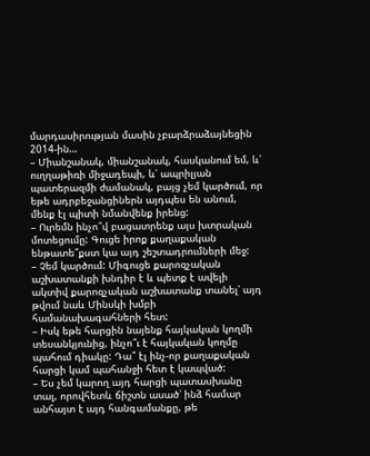մարդասիրության մասին չբարձրաձայնեցին 2014-ին…
– Միանշանակ, միանշանակ, հասկանում եմ, և՛ ուղղաթիռի միջադեպի, և՛ ապրիլյան պատերազմի ժամանակ, բայց չեմ կարծում, որ եթե ադրբեջանցիներն այդպես են անում, մենք էլ պիտի նմանվենք իրենց:
– Ուրեմն ինչո՞վ բացատրենք այս խտրական մոտեցումը: Գուցե իրոք քաղաքական ենթատե՞քստ կա այդ շեշտադրումների մեջ:
– Չեմ կարծում: Միգուցե քարոզչական աշխատանքի խնդիր է և պետք է ավելի ակտիվ քարոզչական աշխատանք տանել՝ այդ թվում նաև Մինսկի խմբի համանախագահների հետ:
– Իսկ եթե հարցին նայենք հայկական կողմի տեսանկյունից, ինչո՞ւ է հայկական կողմը պահում դիակը: Դա՞ էլ ինչ-որ քաղաքական հարցի կամ պահանջի հետ է կապված:
– Ես չեմ կարող այդ հարցի պատասխանը տալ, որովհետև ճիշտն ասած՝ ինձ համար անհայտ է այդ հանգամանքը, թե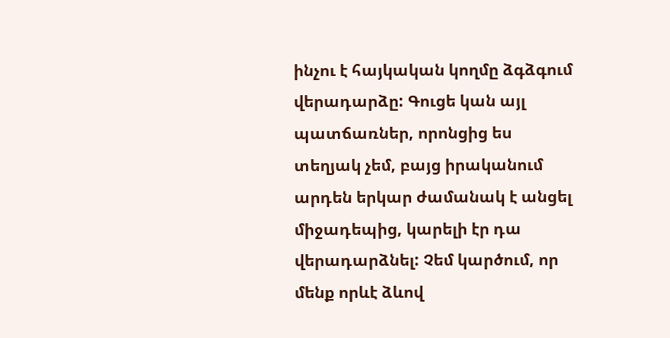ինչու է հայկական կողմը ձգձգում վերադարձը: Գուցե կան այլ պատճառներ, որոնցից ես տեղյակ չեմ, բայց իրականում արդեն երկար ժամանակ է անցել միջադեպից, կարելի էր դա վերադարձնել: Չեմ կարծում, որ մենք որևէ ձևով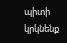պիտի կրկնենք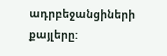ադրբեջանցիների քայլերը: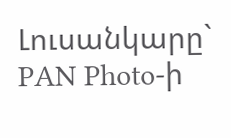Լուսանկարը` PAN Photo-ի